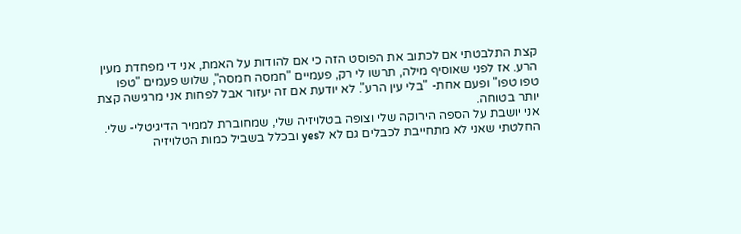קצת התלבטתי אם לכתוב את הפוסט הזה כי אם להודות על האמת, אני די מפחדת מעין הרע. אז לפני שאוסיף מילה, תרשו לי רק, פעמיים "חמסה חמסה", שלוש פעמים "טפו טפו טפו" ופעם אחת- "בלי עין הרע". לא יודעת אם זה יעזור אבל לפחות אני מרגישה קצת יותר בטוחה.
אני יושבת על הספה הירוקה שלי וצופה בטלויזיה שלי, שמחוברת לממיר הדיגיטלי- שלי. החלטתי שאני לא מתחייבת לכבלים גם לא לyes ובכלל בשביל כמות הטלויזיה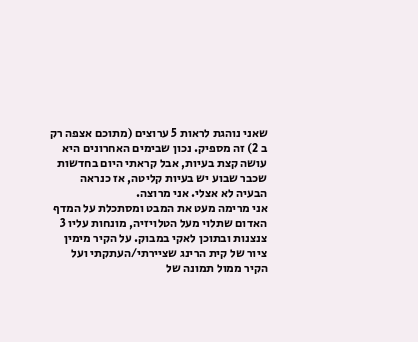שאני נוהגת לראות 5 ערוצים (מתוכם אצפה רק ב 2) זה מספיק. נכון שבימים האחרונים היא עושה קצת בעיות, אבל קראתי היום בחדשות שכבר שבוע יש בעיות קליטה, אז כנראה הבעיה לא אצלי. אני מרוצה.
אני מרימה מעט את המבט ומסתכלת על המדף האדום שתלוי מעל הטלויזיה, מונחות עליו 3 צנצנות ובתוכן לאקי במבוק. על הקיר מימין ציור של קית הרינג שציירתי/העתקתי ועל הקיר ממול תמונה של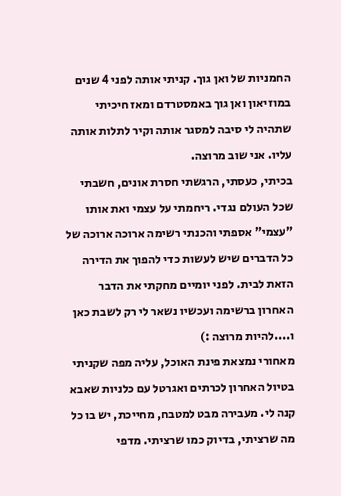החמניות של ואן גוך. קניתי אותה לפני 4 שנים במוזיאון ואן גוך באמסטרדם ומאז חיכיתי שתהיה לי סיבה למסגר אותה וקיר לתלות אותה עליו. אני שוב מרוצה.
בכיתי, כעסתי, הרגשתי חסרת אונים, חשבתי שכל העולם נגדי. ריחמתי על עצמי ואת אותו "עצמי" אספתי והכנתי רשימה ארוכה ארוכה של כל הדברים שיש לעשות כדי להפוך את הדירה הזאת לבית. לפני יומיים מחקתי את הדבר האחרון ברשימה ועכשיו נשאר לי רק לשבת כאן ו....להיות מרוצה :)
מאחורי נמצאת פינת האוכל, עליה מפה שקניתי בטיול האחרון לכרתים ואגרטל עם כלניות שאבא קנה לי. מעבירה מבט למטבח, מחייכת, יש בו כל מה שרציתי, בדיוק כמו שרציתי. מדפי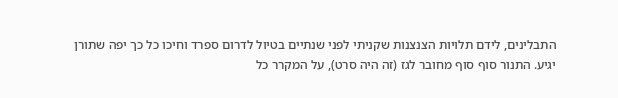התבלינים, לידם תלויות הצנצנות שקניתי לפני שנתיים בטיול לדרום ספרד וחיכו כל כך יפה שתורן יגיע. התנור סוף סוף מחובר לגז (זה היה סרט), על המקרר כל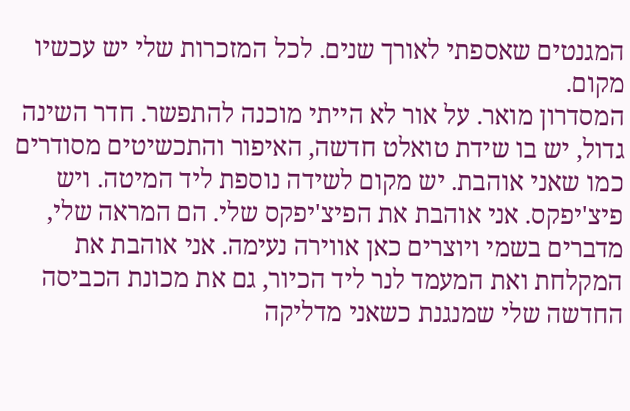המגנטים שאספתי לאורך שנים. לכל המזכרות שלי יש עכשיו מקום.
המסדרון מואר. על אור לא הייתי מוכנה להתפשר. חדר השינה גדול, יש בו שידת טואלט חדשה, האיפור והתכשיטים מסודרים כמו שאני אוהבת. יש מקום לשידה נוספת ליד המיטה. ויש פיצ'יפקס. אני אוהבת את הפיצ'יפקס שלי. הם המראה שלי, מדברים בשמי ויוצרים כאן אווירה נעימה. אני אוהבת את המקלחת ואת המעמד לנר ליד הכיור, גם את מכונת הכביסה החדשה שלי שמנגנת כשאני מדליקה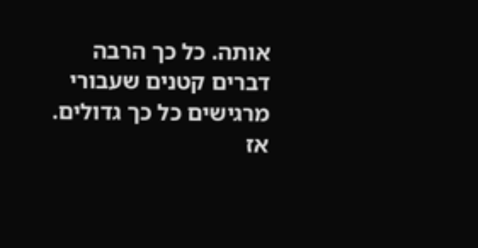אותה. כל כך הרבה דברים קטנים שעבורי מרגישים כל כך גדולים.
אז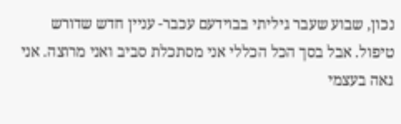נכון, שבוע שעבר גיליתי בבוידעם עכבר- עניין חדש שדורש טיפול. אבל בסך הכל הכללי אני מסתכלת סביב ואני מרוצה. אני גאה בעצמי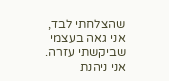שהצלחתי לבד, אני גאה בעצמי שביקשתי עזרה. אני ניהנת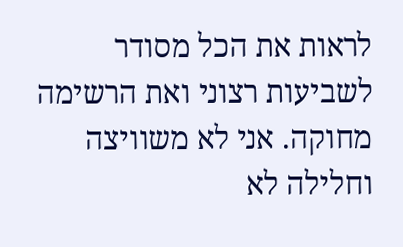לראות את הכל מסודר לשביעות רצוני ואת הרשימה מחוקה. אני לא משוויצה וחלילה לא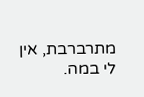מתרברבת, אין לי במה.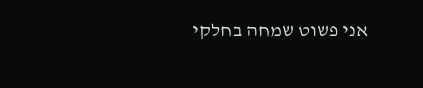אני פשוט שמחה בחלקי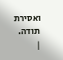ואסירת תודה.
|